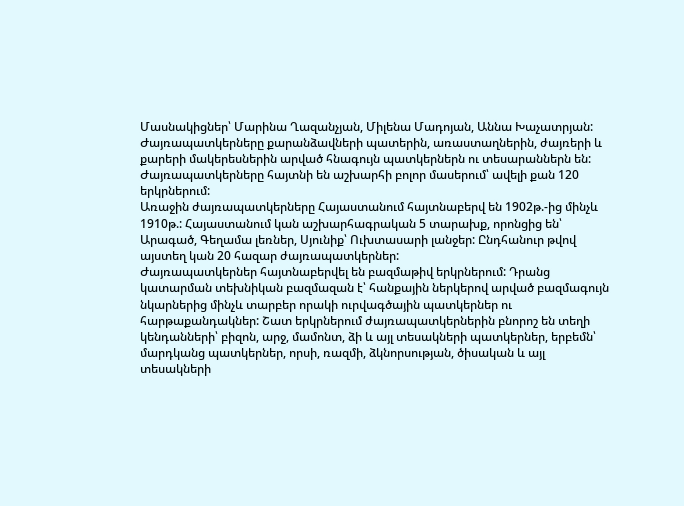Մասնակիցներ՝ Մարինա Ղազանչյան, Միլենա Մադոյան, Աննա Խաչատրյան:
Ժայռապատկերները քարանձավների պատերին, առաստաղներին, ժայռերի և քարերի մակերեսներին արված հնագույն պատկերներն ու տեսարաններն են: Ժայռապատկերները հայտնի են աշխարհի բոլոր մասերում՝ ավելի քան 120 երկրներում:
Առաջին ժայռապատկերները Հայաստանում հայտնաբերվ են 1902թ.-ից մինչև 1910թ.: Հայաստանում կան աշխարհագրական 5 տարախք, որոնցից են՝ Արագած, Գեղամա լեռներ, Սյունիք՝ Ուխտասարի լանջեր: Ընդհանուր թվով այստեղ կան 20 հազար ժայռապատկերներ:
Ժայռապատկերներ հայտնաբերվել են բազմաթիվ երկրներում: Դրանց կատարման տեխնիկան բազմազան է՝ հանքային ներկերով արված բազմագույն նկարներից մինչև տարբեր որակի ուրվագծային պատկերներ ու հարթաքանդակներ: Շատ երկրներում ժայռապատկերներին բնորոշ են տեղի կենդանների՝ բիզոն, արջ, մամոնտ, ձի և այլ տեսակների պատկերներ, երբեմն՝ մարդկանց պատկերներ, որսի, ռազմի, ձկնորսության, ծիսական և այլ տեսակների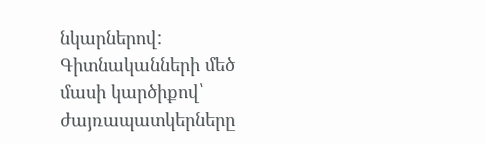նկարներով:
Գիտնականների մեծ մասի կարծիքով՝ ժայռապատկերները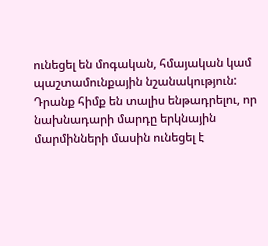ունեցել են մոգական, հմայական կամ պաշտամունքային նշանակություն: Դրանք հիմք են տալիս ենթադրելու, որ նախնադարի մարդը երկնային մարմինների մասին ունեցել է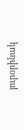յուրօրինակ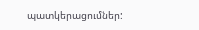պատկերացումներ: